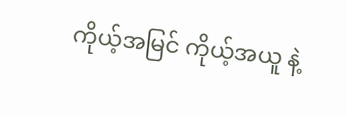ကိုယ့်အမြင် ကိုယ့်အယူ နဲ့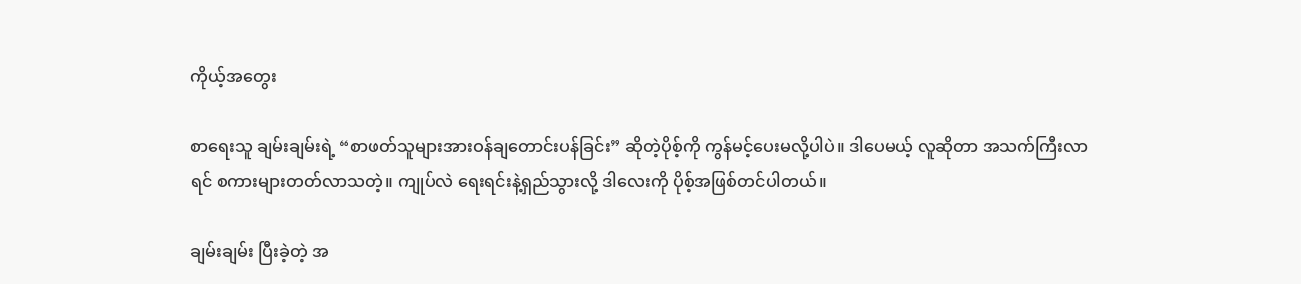ကိုယ့်အတွေး

စာရေးသူ ချမ်းချမ်းရဲ့ “စာဖတ်သူများအားဝန်ချတောင်းပန်ခြင်း” ဆိုတဲ့ပိုစ့်ကို ကွန်မင့်ပေးမလို့ပါပဲ။ ဒါပေမယ့် လူဆိုတာ အသက်ကြီးလာရင် စကားများတတ်လာသတဲ့။ ကျုပ်လဲ ရေးရင်းနဲ့ရှည်သွားလို့ ဒါလေးကို ပိုစ့်အဖြစ်တင်ပါတယ်။

ချမ်းချမ်း ပြီးခဲ့တဲ့ အ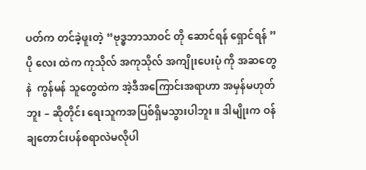ပတ်က တင်ခဲ့ဖူးတဲ့ “ဗုဒ္ဓဘာသာဝင် တို ဆောင်ရန် ရှောင်ရန် ”ပို လေး ထဲက ကုသိုလ် အကုသိုလ် အကျိုးပေးပုံ ကို အဆတွေနဲ  ကွန်မန် သူတွေထဲက အဲ့ဒီအကြောင်းအရာဟာ အမှန်မဟုတ်ဘူး – ဆိုတိုင်း ရေးသူကအပြစ်ရှိမသွားပါဘူး။ ဒါမျိုးက ဝန်ချတောင်းပန်စရာလဲမလိုပါ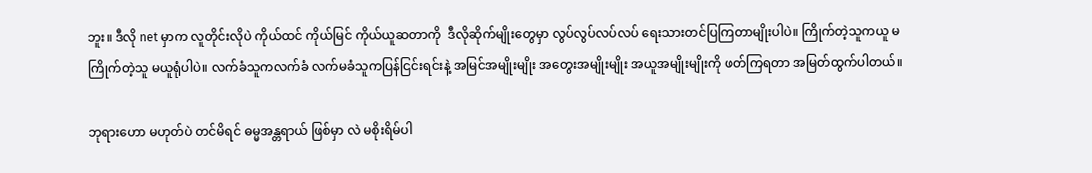ဘူး။ ဒီလို net မှာက လူတိုင်းလိုပဲ ကိုယ်ထင် ကိုယ်မြင် ကိုယ်ယူဆတာကို  ဒီလိုဆိုက်မျိုးတွေမှာ လွပ်လွပ်လပ်လပ် ရေးသားတင်ပြကြတာမျိုးပါပဲ။ ကြိုက်တဲ့သူကယူ မကြိုက်တဲ့သူ မယူရုံပါပဲ။ လက်ခံသူကလက်ခံ လက်မခံသူကပြန်ငြင်းရင်းနဲ့ အမြင်အမျိုးမျိုး အတွေးအမျိုးမျိုး အယူအမျိုးမျိုးကို ဖတ်ကြရတာ အမြတ်ထွက်ပါတယ်။

ဘုရားဟော မဟုတ်ပဲ တင်မိရင် ဓမ္မအန္တရာယ် ဖြစ်မှာ လဲ မစိုးရိမ်ပါ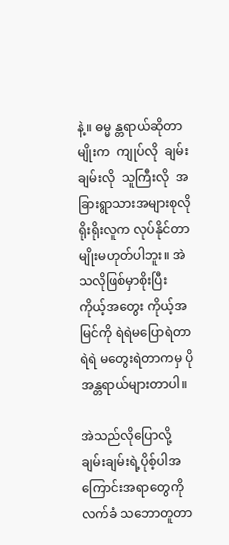နဲ့။ ဓမ္မ န္တရာယ်ဆိုတာမျိုးက  ကျုပ်လို  ချမ်းချမ်းလို  သူကြီးလို  အခြားရွာသားအများစုလို ရိုးရိုးလူက လုပ်နိုင်တာမျိုးမဟုတ်ပါဘူး။ အဲသလိုဖြစ်မှာစိုးပြီး ကိုယ့်အတွေး ကိုယ့်အမြင်ကို ရဲရဲမပြောရဲတာ ရဲရဲ မတွေးရဲတာကမှ ပိုအန္တရာယ်များတာပါ။

အဲသည်လိုပြောလို့ ချမ်းချမ်းရဲ့ပိုစ့်ပါအကြောင်းအရာတွေကို လက်ခံ သဘောတူတာ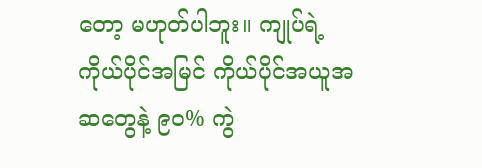တော့ မဟုတ်ပါဘူး။ ကျုပ်ရဲ့ ကိုယ်ပိုင်အမြင် ကိုယ်ပိုင်အယူအဆတွေနဲ့ ၉၀% ကွဲ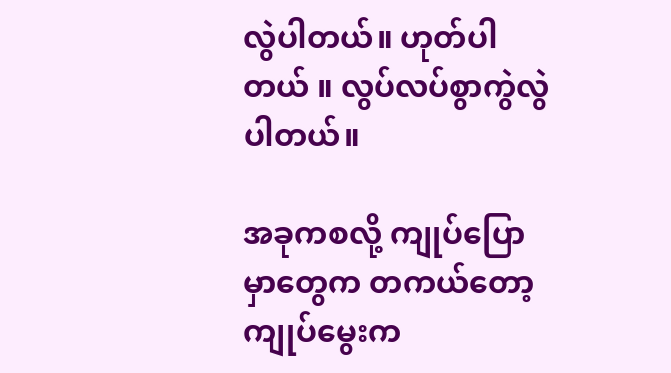လွဲပါတယ်။ ဟုတ်ပါတယ် ။ လွပ်လပ်စွာကွဲလွဲပါတယ်။

အခုကစလို့ ကျုပ်ပြောမှာတွေက တကယ်တော့ ကျုပ်မွေးက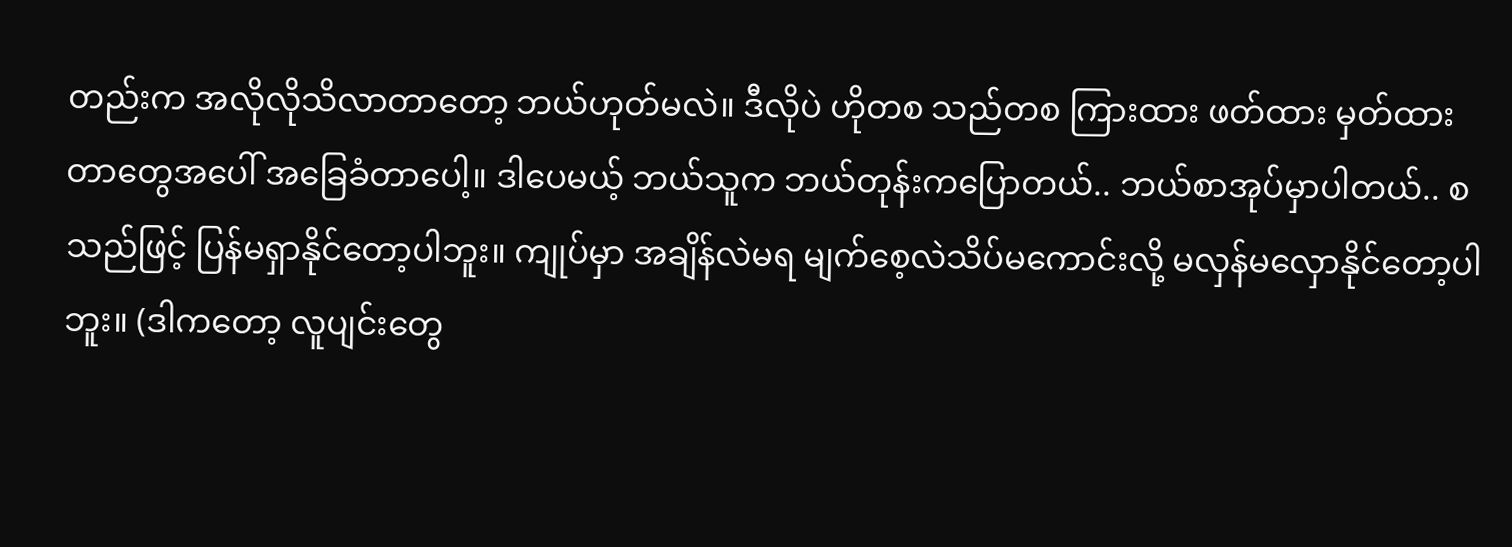တည်းက အလိုလိုသိလာတာတော့ ဘယ်ဟုတ်မလဲ။ ဒီလိုပဲ ဟိုတစ သည်တစ ကြားထား ဖတ်ထား မှတ်ထားတာတွေအပေါ် အခြေခံတာပေါ့။ ဒါပေမယ့် ဘယ်သူက ဘယ်တုန်းကပြောတယ်.. ဘယ်စာအုပ်မှာပါတယ်.. စသည်ဖြင့် ပြန်မရှာနိုင်တော့ပါဘူး။ ကျုပ်မှာ အချိန်လဲမရ မျက်စေ့လဲသိပ်မကောင်းလို့ မလှန်မလှောနိုင်တော့ပါဘူး။ (ဒါကတော့ လူပျင်းတွေ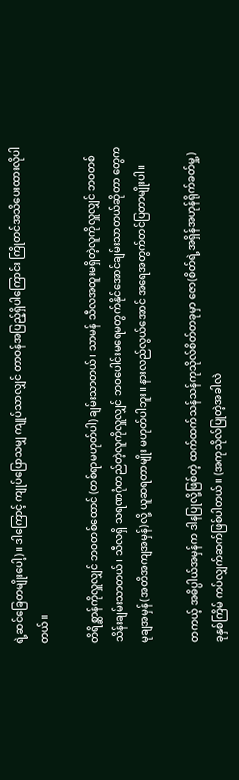ရဲ့ဆင်ခြေတမျိုးပေါ့)။ ဒါကြောင့် ကျုပ်ပြောသမျှ ကျုပ်သာလျှင် တာဝန်အပြည့်ရှိပါကြောင်း ကြိုတင်အသိပေးထားလိုပါတယ်။

တိရိစ္ဆာန်ကိုလှူလျှင် ဘဝတစ်ထောင် (တစ်ရာမဟုတ်ပါ) ချမ်းသာတယ်၊ သာမန် သီလအထူးမရှိတဲ့လူကိုလှူလျှင် ဘဝတစ်သိန်းချမ်းသာတယ်၊ သီလရှိ သရဏဂုံတည်တဲ့လူကိုလှူလျှင် ဘဝပေါင်းမရေမတွက်နိုင်အောင်ချမ်းသာတယ်ဆိုတာ တွေက မုချအမှန်(အတိအကျအမှန်)လို့ ယူဆရတာမျိုး မဟုတ်ပါဘူး။ နားလည်လွယ်အောင် အရေအတွက်တင်ပြတာမျိုးပါ။

တကယ့် အဓိပ္ပါယ်အမှန်က ဒါနပြုလို့ဖြစ်တဲ့ ထက်ထက်သန်သန်ကုသိုလ်စိတ်တခုမှာ ဇော(စိတ်ရဲ့အရှိန်အဟုန်ရိုက်ခတ်မှု့) ခုနှစ်ကြိမ် ကပ်လျှက်ဆက်ဖြစ်ပါတယ်။ (အကုသိုလ်ပြုတဲ့အခါလဲ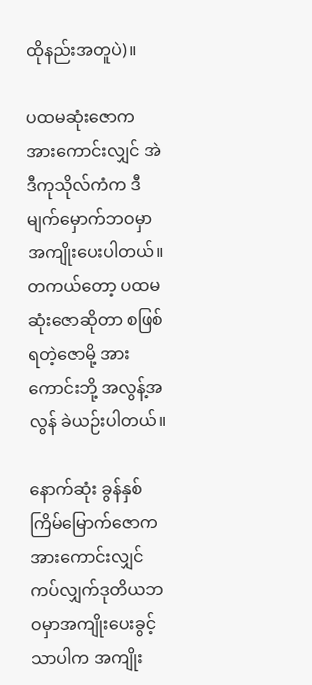ထိုနည်းအတူပဲ)။

ပထမဆုံးဇောက အားကောင်းလျှင် အဲဒီကုသိုလ်ကံက ဒီမျက်မှောက်ဘဝမှာ အကျိုးပေးပါတယ်။ တကယ်တော့ ပထမဆုံးဇောဆိုတာ စဖြစ်ရတဲ့ဇောမို့ အားကောင်းဘို့ အလွန့်အလွန် ခဲယဉ်းပါတယ်။

နောက်ဆုံး ခွန်နှစ်ကြိမ်မြောက်ဇောက အားကောင်းလျှင် ကပ်လျှက်ဒုတိယဘဝမှာအကျိုးပေးခွင့်သာပါက အကျိုး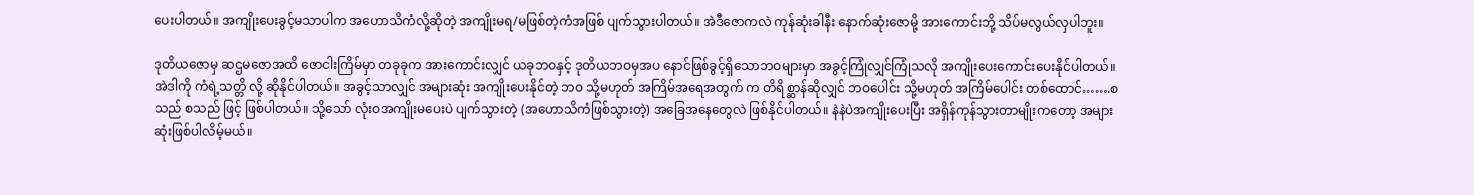ပေးပါတယ်။ အကျိုးပေးခွင့်မသာပါက အဟောသိကံလို့ဆိုတဲ့ အကျိုးမရ/မဖြစ်တဲ့ကံအဖြစ် ပျက်သွားပါတယ်။ အဲဒီဇောကလဲ ကုန်ဆုံးခါနီး နောက်ဆုံးဇောမို့ အားကောင်းဘို့ သိပ်မလွယ်လှပါဘူး။

ဒုတိယဇောမှ ဆဌမဇောအထိ ဇောငါးကြိမ်မှာ တခုခုက အားကောင်းလျှင် ယခုဘဝနှင့် ဒုတိယဘဝမှအပ နောင်ဖြစ်ခွင့်ရှိသောဘဝများမှာ အခွင့်ကြုံလျှင်ကြုံသလို အကျိုးပေးကောင်းပေးနိုင်ပါတယ်။ အဲဒါကို ကံရဲ့သတ္တိ လို့ ဆိုနိုင်ပါတယ်။ အခွင့်သာလျှင် အများဆုံး အကျိုးပေးနိုင်တဲ့ ဘဝ သို့မဟုတ် အကြိမ်အရေအတွက် က တိရိစ္ဆာန်ဆိုလျှင် ဘဝပေါင်း သို့မဟုတ် အကြိမ်ပေါင်း တစ်ထောင်…….စသည် စသည် ဖြင့် ဖြစ်ပါတယ်။ သို့သော် လုံးဝအကျိုးမပေးပဲ ပျက်သွားတဲ့ (အဟောသိကံဖြစ်သွားတဲ့) အခြေအနေတွေလဲ ဖြစ်နိုင်ပါတယ်။ နဲနဲပဲအကျိုးပေးပြီး အရှိန်ကုန်သွားတာမျိုးကတော့ အများဆုံးဖြစ်ပါလိမ့်မယ်။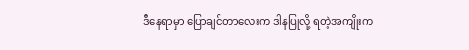ဒီနေရာမှာ ပြောချင်တာလေးက ဒါနပြုလို့ ရတဲ့အကျိုးက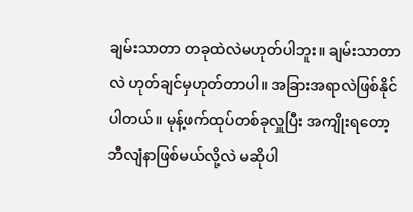ချမ်းသာတာ တခုထဲလဲမဟုတ်ပါဘူး။ ချမ်းသာတာလဲ ဟုတ်ချင်မှဟုတ်တာပါ။ အခြားအရာလဲဖြစ်နိုင်ပါတယ်။ မုန့်ဖက်ထုပ်တစ်ခုလှူပြီး အကျိုးရတော့ဘီလျံနာဖြစ်မယ်လို့လဲ မဆိုပါ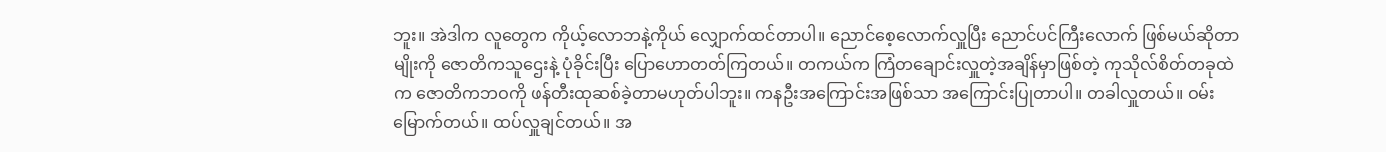ဘူး။ အဲဒါက လူတွေက ကိုယ့်လောဘနဲ့ကိုယ် လျှောက်ထင်တာပါ။ ညောင်စေ့လောက်လှူပြီး ညောင်ပင်ကြီးလောက် ဖြစ်မယ်ဆိုတာမျိုးကို ဇောတိကသူဌေးနဲ့ ပုံခိုင်းပြီး ပြောဟောတတ်ကြတယ်။ တကယ်က ကြံတချောင်းလှူတဲ့အချိန်မှာဖြစ်တဲ့ ကုသိုလ်စိတ်တခုထဲက ဇောတိကဘဝကို ဖန်တီးထုဆစ်ခဲ့တာမဟုတ်ပါဘူး။ ကနဦးအကြောင်းအဖြစ်သာ အကြောင်းပြုတာပါ။ တခါလှူတယ်။ ဝမ်းမြောက်တယ်။ ထပ်လှူချင်တယ်။ အ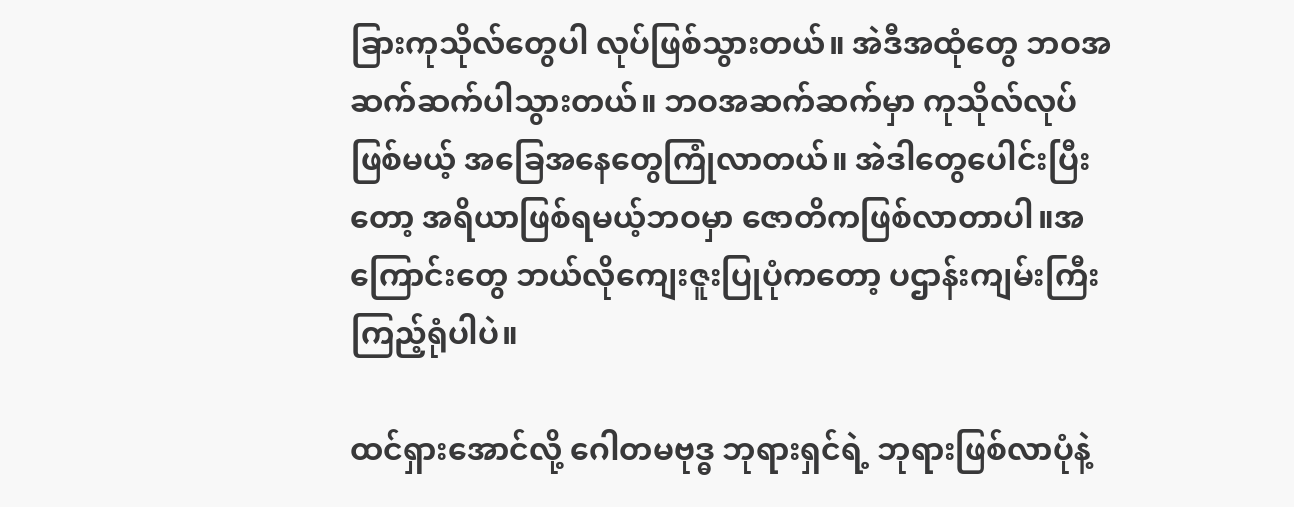ခြားကုသိုလ်တွေပါ လုပ်ဖြစ်သွားတယ်။ အဲဒီအထုံတွေ ဘဝအဆက်ဆက်ပါသွားတယ်။ ဘဝအဆက်ဆက်မှာ ကုသိုလ်လုပ်ဖြစ်မယ့် အခြေအနေတွေကြုံလာတယ်။ အဲဒါတွေပေါင်းပြီးတော့ အရိယာဖြစ်ရမယ့်ဘဝမှာ ဇောတိကဖြစ်လာတာပါ။အကြောင်းတွေ ဘယ်လိုကျေးဇူးပြုပုံကတော့ ပဌာန်းကျမ်းကြီးကြည့်ရုံပါပဲ။

ထင်ရှားအောင်လို့ ဂေါတမဗုဒ္ဓ ဘုရားရှင်ရဲ့ ဘုရားဖြစ်လာပုံနဲ့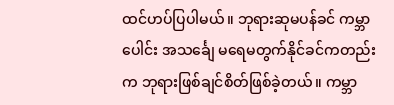ထင်ဟပ်ပြပါမယ်။ ဘုရားဆုမပန်ခင် ကမ္ဘာပေါင်း အသင်္ချေ မရေမတွက်နိုင်ခင်ကတည်းက ဘုရားဖြစ်ချင်စိတ်ဖြစ်ခဲ့တယ်။ ကမ္ဘာ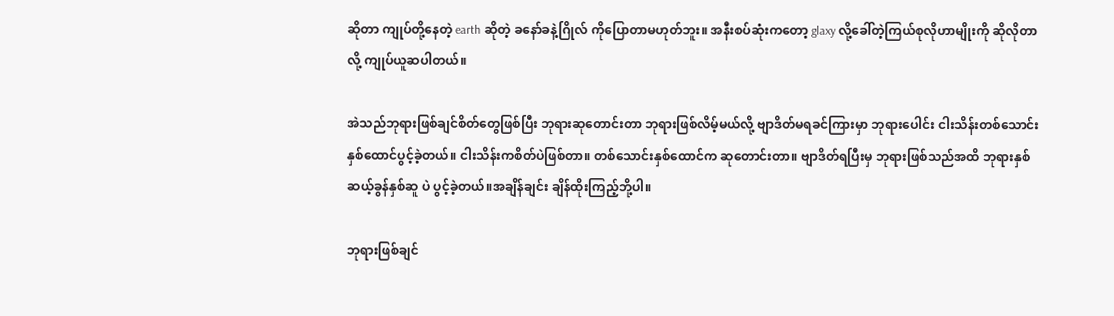ဆိုတာ ကျုပ်တို့နေတဲ့ earth ဆိုတဲ့ ခနော်ခနဲ့ဂြိုလ် ကိုပြောတာမဟုတ်ဘူး။ အနီးစပ်ဆုံးကတော့ glaxy လို့ခေါ်တဲ့ကြယ်စုလိုဟာမျိုးကို ဆိုလိုတာလို့ ကျုပ်ယူဆပါတယ်။

အဲသည်ဘုရားဖြစ်ချင်စိတ်တွေဖြစ်ပြီး ဘုရားဆုတောင်းတာ ဘုရားဖြစ်လိမ့်မယ်လို့ ဗျာဒိတ်မရခင်ကြားမှာ ဘုရားပေါင်း ငါးသိန်းတစ်သောင်းနှစ်ထောင်ပွင့်ခဲ့တယ်။ ငါးသိန်းကစိတ်ပဲဖြစ်တာ။ တစ်သောင်းနှစ်ထောင်က ဆုတောင်းတာ။ ဗျာဒိတ်ရပြီးမှ ဘုရားဖြစ်သည်အထိ ဘုရားနှစ်ဆယ့်ခွန်နှစ်ဆူ ပဲ ပွင့်ခဲ့တယ်။အချိန်ချင်း ချိန်ထိုးကြည့်ဘို့ပါ။

ဘုရားဖြစ်ချင်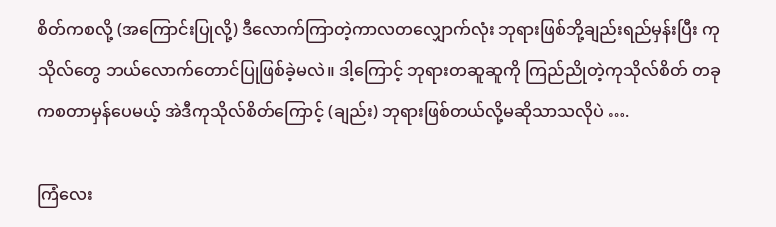စိတ်ကစလို့ (အကြောင်းပြုလို့) ဒီလောက်ကြာတဲ့ကာလတလျှောက်လုံး ဘုရားဖြစ်ဘို့ချည်းရည်မှန်းပြီး ကုသိုလ်တွေ ဘယ်လောက်တောင်ပြုဖြစ်ခဲ့မလဲ။ ဒါ့ကြောင့် ဘုရားတဆူဆူကို ကြည်ညိုတဲ့ကုသိုလ်စိတ် တခုကစတာမှန်ပေမယ့် အဲဒီကုသိုလ်စိတ်ကြောင့် (ချည်း) ဘုရားဖြစ်တယ်လို့မဆိုသာသလိုပဲ ….

ကြံလေး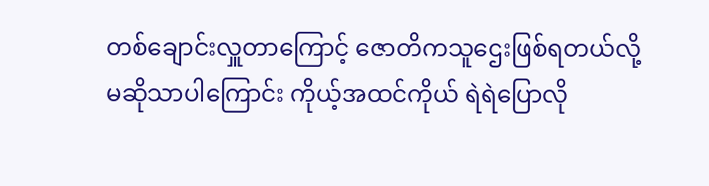တစ်ချောင်းလှူတာကြောင့် ဇောတိကသူဌေးဖြစ်ရတယ်လို့ မဆိုသာပါကြောင်း ကိုယ့်အထင်ကိုယ် ရဲရဲပြောလို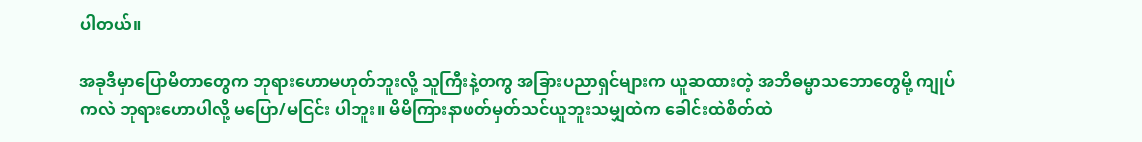ပါတယ်။

အခုဒီမှာပြောမိတာတွေက ဘုရားဟောမဟုတ်ဘူးလို့ သူကြီးနဲ့တကွ အခြားပညာရှင်များက ယူဆထားတဲ့ အဘိဓမ္မာသဘောတွေမို့ ကျုပ်ကလဲ ဘုရားဟောပါလို့ မပြော/မငြင်း ပါဘူး။ မိမိကြားနာဖတ်မှတ်သင်ယူဘူးသမျှထဲက ခေါင်းထဲစိတ်ထဲ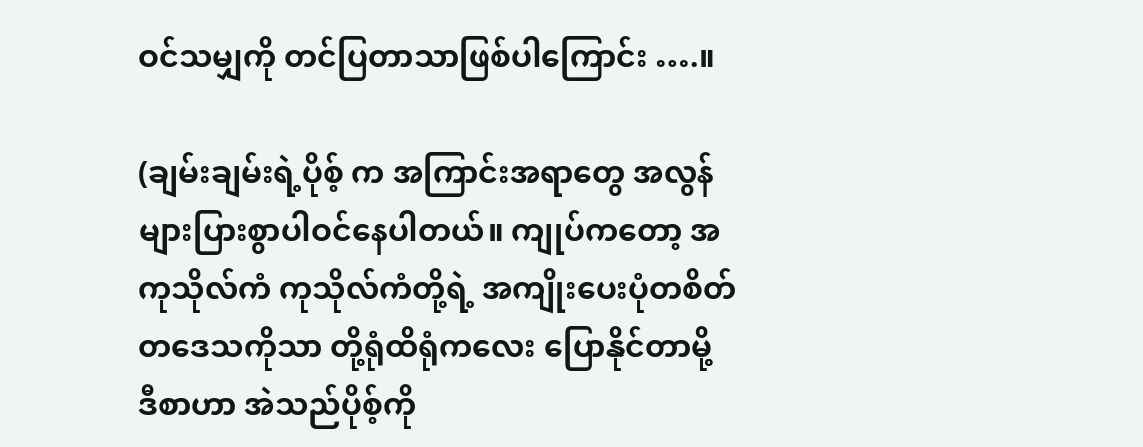ဝင်သမျှကို တင်ပြတာသာဖြစ်ပါကြောင်း ….။

(ချမ်းချမ်းရဲ့ပိုစ့် က အကြာင်းအရာတွေ အလွန်များပြားစွာပါဝင်နေပါတယ်။ ကျုပ်ကတော့ အကုသိုလ်ကံ ကုသိုလ်ကံတို့ရဲ့ အကျိုးပေးပုံတစိတ်တဒေသကိုသာ တို့ရုံထိရုံကလေး ပြောနိုင်တာမို့ ဒီစာဟာ အဲသည်ပိုစ့်ကို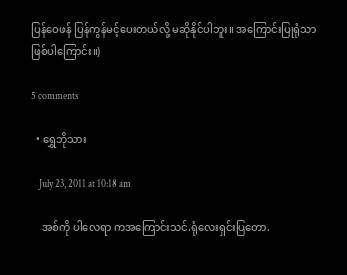ပြန်ဝေဖန် ပြန်ကွန်မင့်ပေးတယ်လို့ မဆိုနိုင်ပါဘူး။ အကြောင်းပြုရုံသာ ဖြစ်ပါကြောင်း။)

5 comments

  • ရွှေဘိုသား

    July 23, 2011 at 10:18 am

    အစ်ကို ပါလေရာ ကအကြောင်းသင်.ရုံလေးရှင်းပြတော.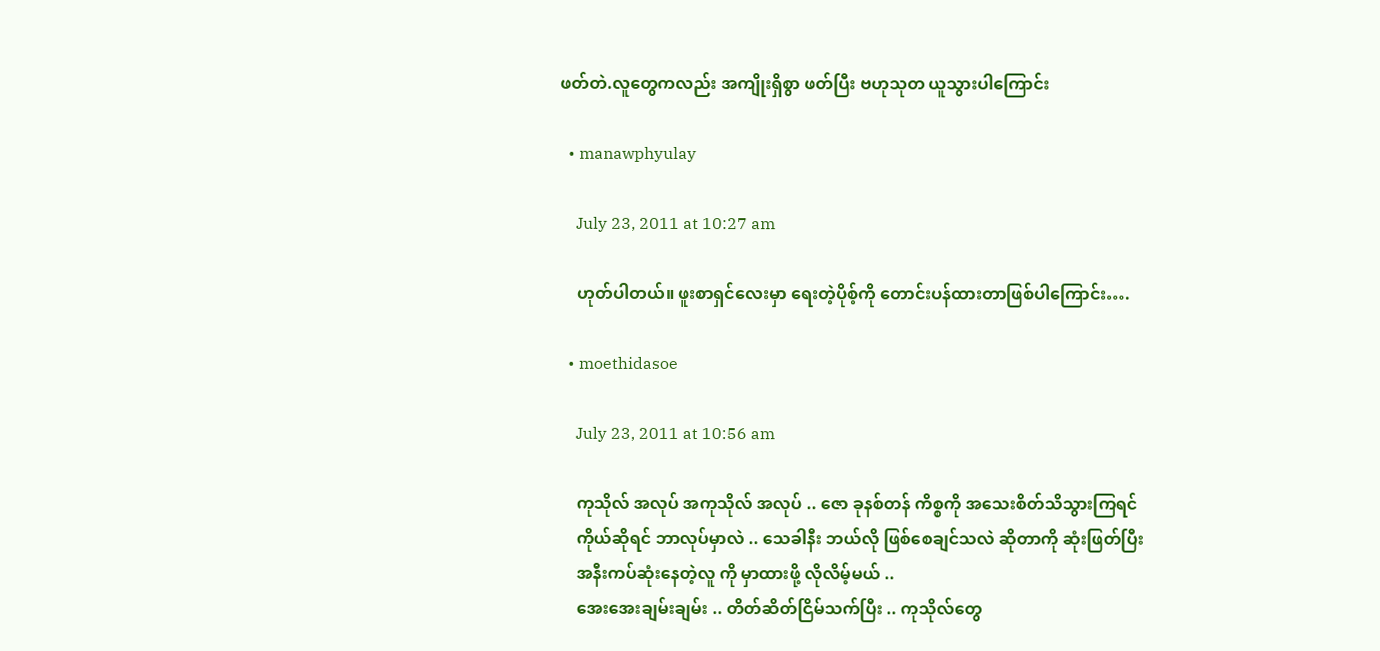ဖတ်တဲ.လူတွေကလည်း အကျိုးရှိစွာ ဖတ်ပြီး ဗဟုသုတ ယူသွားပါကြောင်း

  • manawphyulay

    July 23, 2011 at 10:27 am

    ဟုတ်ပါတယ်။ ဖူးစာရှင်လေးမှာ ရေးတဲ့ပိုစ့်ကို တောင်းပန်ထားတာဖြစ်ပါကြောင်း….

  • moethidasoe

    July 23, 2011 at 10:56 am

    ကုသိုလ် အလုပ် အကုသိုလ် အလုပ် .. ဇော ခုနစ်တန် ကိစ္စကို အသေးစိတ်သိသွားကြရင်
    ကိုယ်ဆိုရင် ဘာလုပ်မှာလဲ .. သေခါနီး ဘယ်လို ဖြစ်စေချင်သလဲ ဆိုတာကို ဆုံးဖြတ်ပြီး
    အနီးကပ်ဆုံးနေတဲ့လူ ကို မှာထားဖို့ လိုလိမ့်မယ် ..
    အေးအေးချမ်းချမ်း .. တိတ်ဆိတ်ငြိမ်သက်ပြီး .. ကုသိုလ်တွေ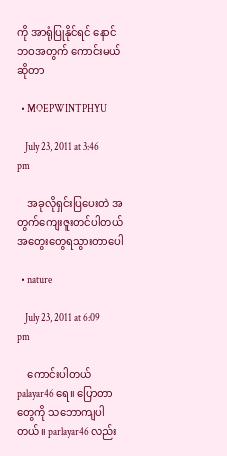ကို အာရုံပြုနိုင်ရင် နောင်ဘဝအတွက် ကောင်းမယ် ဆိုတာ

  • MOEPWINTPHYU

    July 23, 2011 at 3:46 pm

    အခုလိုရှင်းပြပေးတဲ အတွက်ကျေးဇူးတင်ပါတယ် အတွေးတွေရသွားတာပေါ

  • nature

    July 23, 2011 at 6:09 pm

    ကောင်းပါတယ် palayar46 ရေ။ ပြောတာတွေကို သဘောကျပါတယ်။ parlayar46 လည်း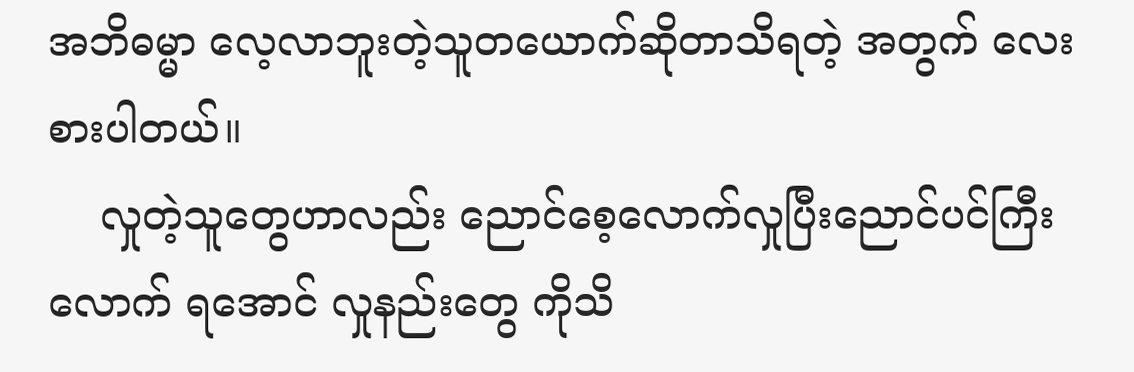အဘိဓမ္မာ လေ့လာဘူးတဲ့သူတယောက်ဆိုတာသိရတဲ့ အတွက် လေးစားပါတယ်။
    လှုတဲ့သူတွေဟာလည်း ညောင်စေ့လောက်လှုပြီးညောင်ပင်ကြီးလောက် ရအောင် လှုနည်းတွေ ကိုသိ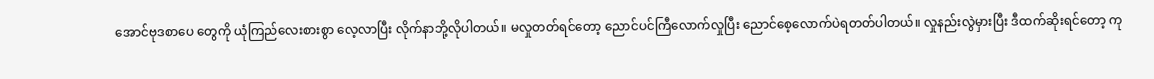အောင်ဗုဒစာပေ တွေကို ယုံကြည်လေးစားစွာ လေ့လာပြီး လိုက်နာဘို့လိုပါတယ်။ မလှုတတ်ရင်တော့ ညောင်ပင်ကြီလောက်လှုပြီး ညောင်စေ့လောက်ပဲရတတ်ပါတယ်။ လှုနည်းလွဲမှားပြီး ဒီထက်ဆိုးရင်တော့ ကု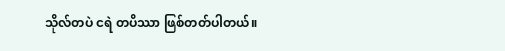သိုလ်တပဲ ငရဲ တပိဿာ ဖြစ်တတ်ပါတယ်။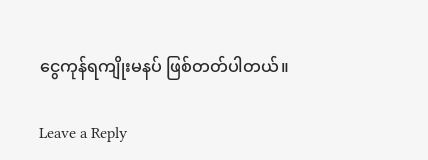ငွေကုန်ရကျိုးမနပ် ဖြစ်တတ်ပါတယ်။

Leave a Reply